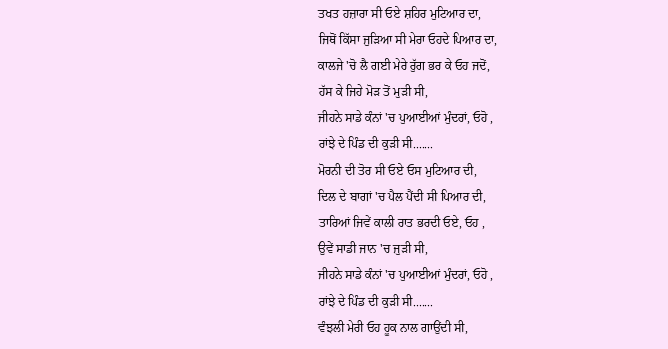ਤਖਤ ਹਜ਼ਾਰਾ ਸੀ ਓਏ ਸ਼ਹਿਰ ਮੁਟਿਆਰ ਦਾ,
ਜਿਥੋਂ ਕਿੱਸਾ ਜੁੜਿਆ ਸੀ ਮੇਰਾ ਓਹਦੇ ਪਿਆਰ ਦਾ,
ਕਾਲਜੇ 'ਚੋ ਲੈ ਗਈ ਮੇਰੇ ਰੁੱਗ ਭਰ ਕੇ ਓਹ ਜਦੋਂ,
ਹੱਸ ਕੇ ਜਿਹੇ ਮੋੜ ਤੋਂ ਮੁੜੀ ਸੀ,
ਜੀਹਨੇ ਸਾਡੇ ਕੰਨਾਂ 'ਚ ਪੁਆਈਆਂ ਮੁੰਦਰਾਂ, ਓਹੋ ,
ਰਾਂਝੇ ਦੇ ਪਿੰਡ ਦੀ ਕੁੜੀ ਸੀ.......
ਮੋਰਨੀ ਦੀ ਤੋਰ ਸੀ ਓਏ ਓਸ ਮੁਟਿਆਰ ਦੀ,
ਦਿਲ ਦੇ ਬਾਗਾਂ 'ਚ ਪੈਲ ਪੈਂਦੀ ਸੀ ਪਿਆਰ ਦੀ,
ਤਾਰਿਆਂ ਜਿਵੇਂ ਕਾਲੀ ਰਾਤ ਭਰਦੀ ਓਏ, ਓਹ ,
ਉਵੇਂ ਸਾਡੀ ਜਾਨ 'ਚ ਜੁੜੀ ਸੀ,
ਜੀਹਨੇ ਸਾਡੇ ਕੰਨਾਂ 'ਚ ਪੁਆਈਆਂ ਮੁੰਦਰਾਂ, ਓਹੋ ,
ਰਾਂਝੇ ਦੇ ਪਿੰਡ ਦੀ ਕੁੜੀ ਸੀ.......
ਵੰਝਲੀ ਮੇਰੀ ਓਹ ਹੂਕ ਨਾਲ ਗਾਉਂਦੀ ਸੀ,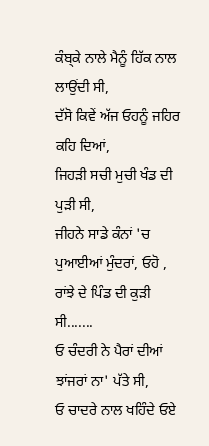ਕੰਬ੍ਕੇ ਨਾਲੇ ਮੈਨੂੰ ਹਿੱਕ ਨਾਲ ਲਾਉਂਦੀ ਸੀ,
ਦੱਸੋ ਕਿਵੇਂ ਅੱਜ ਓਹਨੂੰ ਜਹਿਰ ਕਹਿ ਦਿਆਂ,
ਜਿਹੜੀ ਸਚੀ ਮੁਚੀ ਖੰਡ ਦੀ ਪੁੜੀ ਸੀ,
ਜੀਹਨੇ ਸਾਡੇ ਕੰਨਾਂ 'ਚ ਪੁਆਈਆਂ ਮੁੰਦਰਾਂ, ਓਹੋ ,
ਰਾਂਝੇ ਦੇ ਪਿੰਡ ਦੀ ਕੁੜੀ ਸੀ.......
ਓ ਚੰਦਰੀ ਨੇ ਪੈਰਾਂ ਦੀਆਂ ਝਾਂਜਰਾਂ ਨਾ' ਪੱਤੇ ਸੀ,
ਓ ਚਾਦਰੇ ਨਾਲ ਖਹਿੰਦੇ ਓਏ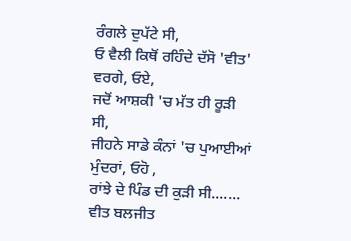ਰੰਗਲੇ ਦੁਪੱਟੇ ਸੀ,
ਓ ਵੈਲੀ ਕਿਥੋਂ ਰਹਿੰਦੇ ਦੱਸੋ 'ਵੀਤ' ਵਰਗੇ, ਓਏ,
ਜਦੋਂ ਆਸ਼ਕੀ 'ਚ ਮੱਤ ਹੀ ਰੂੜੀ ਸੀ,
ਜੀਹਨੇ ਸਾਡੇ ਕੰਨਾਂ 'ਚ ਪੁਆਈਆਂ ਮੁੰਦਰਾਂ, ਓਹੋ ,
ਰਾਂਝੇ ਦੇ ਪਿੰਡ ਦੀ ਕੁੜੀ ਸੀ.......
ਵੀਤ ਬਲਜੀਤ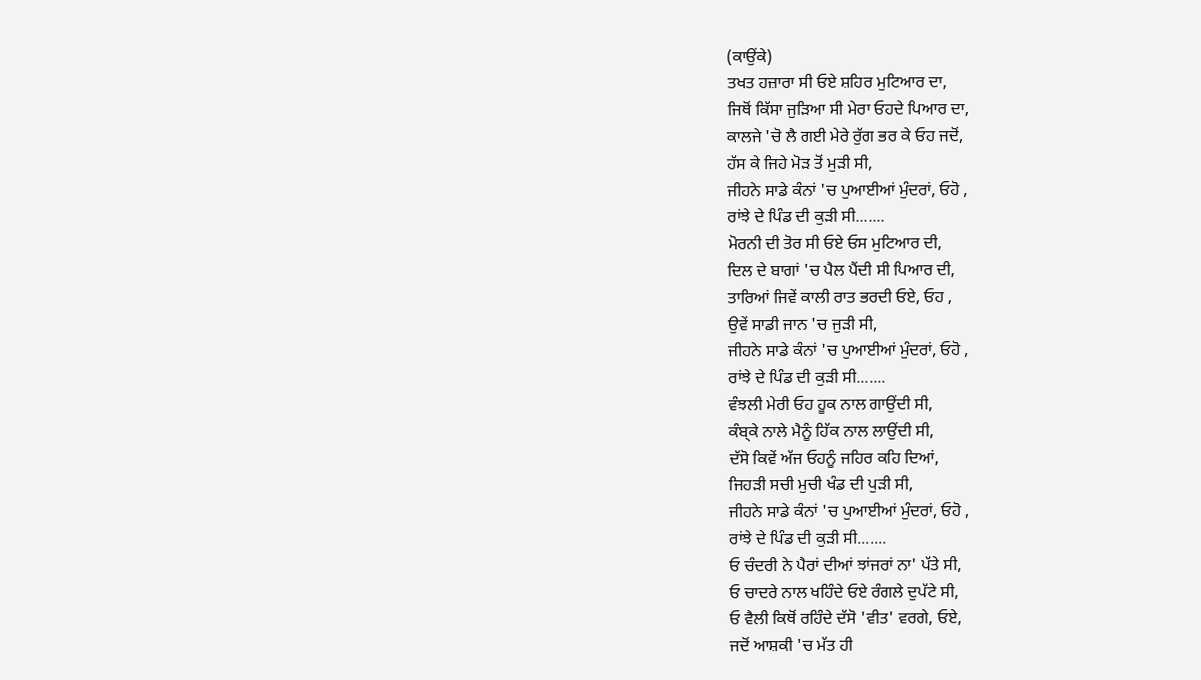(ਕਾਉਂਕੇ)
ਤਖਤ ਹਜ਼ਾਰਾ ਸੀ ਓਏ ਸ਼ਹਿਰ ਮੁਟਿਆਰ ਦਾ,
ਜਿਥੋਂ ਕਿੱਸਾ ਜੁੜਿਆ ਸੀ ਮੇਰਾ ਓਹਦੇ ਪਿਆਰ ਦਾ,
ਕਾਲਜੇ 'ਚੋ ਲੈ ਗਈ ਮੇਰੇ ਰੁੱਗ ਭਰ ਕੇ ਓਹ ਜਦੋਂ,
ਹੱਸ ਕੇ ਜਿਹੇ ਮੋੜ ਤੋਂ ਮੁੜੀ ਸੀ,
ਜੀਹਨੇ ਸਾਡੇ ਕੰਨਾਂ 'ਚ ਪੁਆਈਆਂ ਮੁੰਦਰਾਂ, ਓਹੋ ,
ਰਾਂਝੇ ਦੇ ਪਿੰਡ ਦੀ ਕੁੜੀ ਸੀ.......
ਮੋਰਨੀ ਦੀ ਤੋਰ ਸੀ ਓਏ ਓਸ ਮੁਟਿਆਰ ਦੀ,
ਦਿਲ ਦੇ ਬਾਗਾਂ 'ਚ ਪੈਲ ਪੈਂਦੀ ਸੀ ਪਿਆਰ ਦੀ,
ਤਾਰਿਆਂ ਜਿਵੇਂ ਕਾਲੀ ਰਾਤ ਭਰਦੀ ਓਏ, ਓਹ ,
ਉਵੇਂ ਸਾਡੀ ਜਾਨ 'ਚ ਜੁੜੀ ਸੀ,
ਜੀਹਨੇ ਸਾਡੇ ਕੰਨਾਂ 'ਚ ਪੁਆਈਆਂ ਮੁੰਦਰਾਂ, ਓਹੋ ,
ਰਾਂਝੇ ਦੇ ਪਿੰਡ ਦੀ ਕੁੜੀ ਸੀ.......
ਵੰਝਲੀ ਮੇਰੀ ਓਹ ਹੂਕ ਨਾਲ ਗਾਉਂਦੀ ਸੀ,
ਕੰਬ੍ਕੇ ਨਾਲੇ ਮੈਨੂੰ ਹਿੱਕ ਨਾਲ ਲਾਉਂਦੀ ਸੀ,
ਦੱਸੋ ਕਿਵੇਂ ਅੱਜ ਓਹਨੂੰ ਜਹਿਰ ਕਹਿ ਦਿਆਂ,
ਜਿਹੜੀ ਸਚੀ ਮੁਚੀ ਖੰਡ ਦੀ ਪੁੜੀ ਸੀ,
ਜੀਹਨੇ ਸਾਡੇ ਕੰਨਾਂ 'ਚ ਪੁਆਈਆਂ ਮੁੰਦਰਾਂ, ਓਹੋ ,
ਰਾਂਝੇ ਦੇ ਪਿੰਡ ਦੀ ਕੁੜੀ ਸੀ.......
ਓ ਚੰਦਰੀ ਨੇ ਪੈਰਾਂ ਦੀਆਂ ਝਾਂਜਰਾਂ ਨਾ' ਪੱਤੇ ਸੀ,
ਓ ਚਾਦਰੇ ਨਾਲ ਖਹਿੰਦੇ ਓਏ ਰੰਗਲੇ ਦੁਪੱਟੇ ਸੀ,
ਓ ਵੈਲੀ ਕਿਥੋਂ ਰਹਿੰਦੇ ਦੱਸੋ 'ਵੀਤ' ਵਰਗੇ, ਓਏ,
ਜਦੋਂ ਆਸ਼ਕੀ 'ਚ ਮੱਤ ਹੀ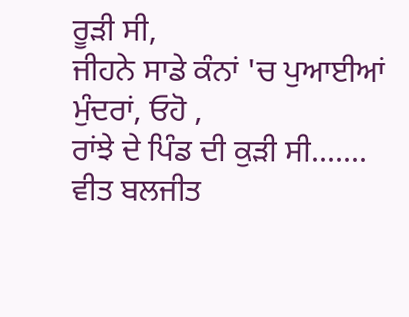ਰੂੜੀ ਸੀ,
ਜੀਹਨੇ ਸਾਡੇ ਕੰਨਾਂ 'ਚ ਪੁਆਈਆਂ ਮੁੰਦਰਾਂ, ਓਹੋ ,
ਰਾਂਝੇ ਦੇ ਪਿੰਡ ਦੀ ਕੁੜੀ ਸੀ.......
ਵੀਤ ਬਲਜੀਤ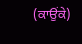(ਕਾਉਂਕੇ)